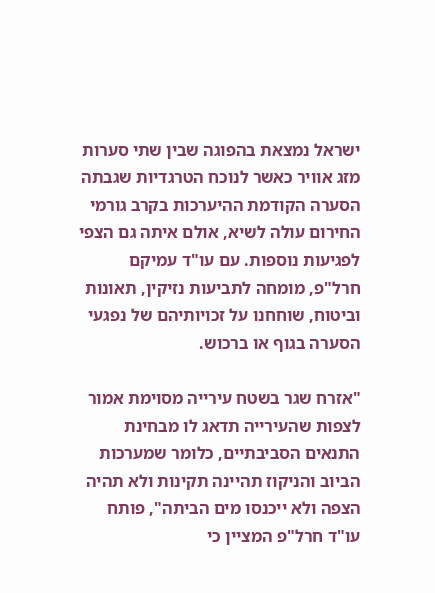ישראל נמצאת בהפוגה שבין שתי סערות מזג אוויר כאשר לנוכח הטרגדיות שגבתה הסערה הקודמת ההיערכות בקרב גורמי החירום עולה לשיא, אולם איתה גם הצפי לפגיעות נוספות. עם עו"ד עמיקם חרל"פ, מומחה לתביעות נזיקין, תאונות וביטוח, שוחחנו על זכויותיהם של נפגעי הסערה בגוף או ברכוש.

"אזרח שגר בשטח עירייה מסוימת אמור לצפות שהעירייה תדאג לו מבחינת התנאים הסביבתיים, כלומר שמערכות הביוב והניקוז תהיינה תקינות ולא תהיה הצפה ולא ייכנסו מים הביתה", פותח עו"ד חרל"פ המציין כי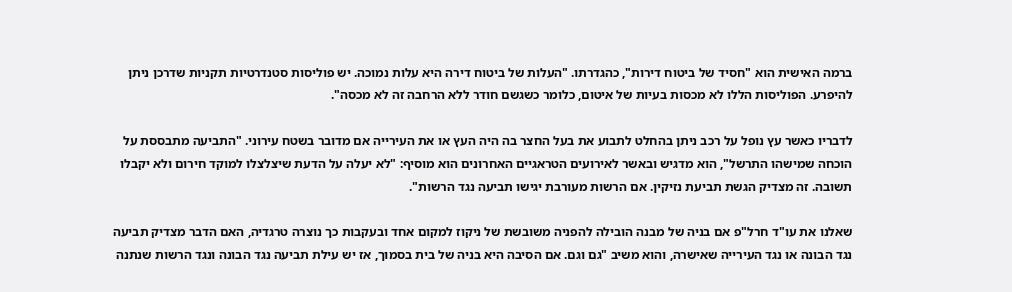ברמה האישית הוא "חסיד של ביטוח דירות", כהגדרתו. "העלות של ביטוח דירה היא עלות נמוכה. יש פוליסות סטנדרטיות תקניות שדרכן ניתן להיפרע. הפוליסות הללו לא מכסות בעיות של איטום, כלומר כשגשם חודר ללא הרחבה זה לא מכסה".

לדבריו כאשר עץ נופל על רכב ניתן בהחלט לתבוע את בעל החצר בה היה העץ או את העירייה אם מדובר בשטח עירוני. "התביעה מתבססת על הוכחה שמישהו התרשל", הוא מדגיש ובאשר לאירועים הטראגיים האחרונים הוא מוסיף: "לא יעלה על הדעת שיצלצלו למוקד חירום ולא יקבלו תשובה. זה מצדיק הגשת תביעת נזיקין. אם הרשות מעורבת יגישו תביעה נגד הרשות".

שאלנו את עו"ד חרל"פ אם בניה של מבנה הובילה להפניה משובשת של ניקוז למקום אחד ובעקבות כך נוצרה טרגדיה, האם הדבר מצדיק תביעה נגד הבונה או נגד העירייה שאישרה, והוא משיב "גם וגם. אם הסיבה היא בניה של בית בסמוך, אז יש עילת תביעה נגד הבונה ונגד הרשות שנתנה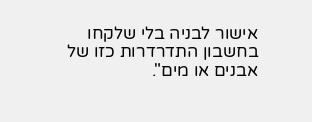אישור לבניה בלי שלקחו בחשבון התדרדרות כזו של אבנים או מים".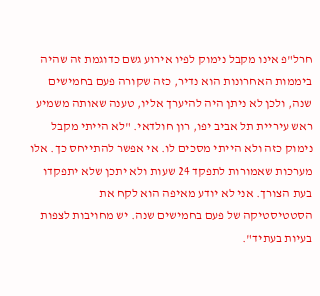חרל"פ אינו מקבל נימוק לפיו אירוע גשם כדוגמת זה שהיה ביממות האחרונות הוא נדיר, כזה שקורה פעם בחמישים שנה, ולכן לא ניתן היה להיערך אליו, טענה שאותה משמיע ראש עיריית תל אביב יפו, רון חולדאי. "לא הייתי מקבל נימוק כזה ולא הייתי מסכים לו. אי אפשר להתייחס כך. אלו מערכות שאמורות לתפקד 24 שעות ולא יתכן שלא יתפקדו בעת הצורך. אני לא יודע מאיפה הוא לקח את הסטטיסטיקה של פעם בחמישים שנה. יש מחויבות לצפות בעיות בעתיד".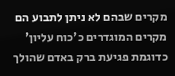מקרים שבהם לא ניתן לתבוע הם מקרים המוגדרים כ'כוח עליון' כדוגמת פגיעת ברק באדם שהולך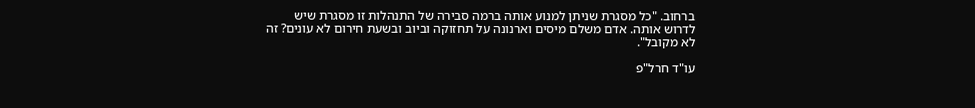ברחוב. "כל מסגרת שניתן למנוע אותה ברמה סבירה של התנהלות זו מסגרת שיש לדרוש אותה. אדם משלם מיסים וארנונה על תחזוקה וביוב ובשעת חירום לא עונים? זה לא מקובל".

עו"ד חרל"פ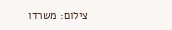צילום: משרדו